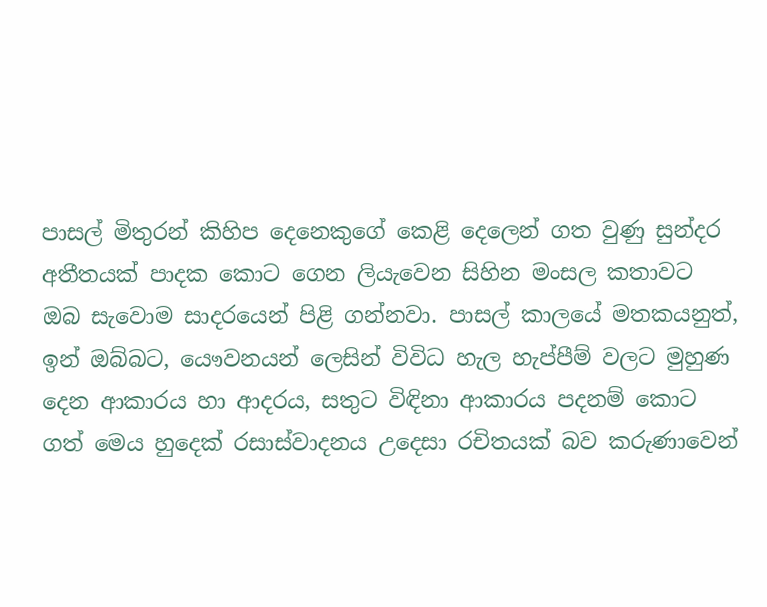පාසල් මිතුරන් කිහිප දෙනෙකුගේ කෙළි දෙලෙන් ගත වුණු සුන්දර අතීතයක් පාදක කොට ගෙන ලියැවෙන සිහින මංසල කතාවට ඔබ සැවොම සාදරයෙන් පිළි ගන්නවා. පාසල් කාලයේ මතකයනුත්, ඉන් ඔබ්බට, යෞවනයන් ලෙසින් විවිධ හැල හැප්පීම් වලට මුහුණ දෙන ආකාරය හා ආදරය, සතුට විඳිනා ආකාරය පදනම් කොට ගත් මෙය හුදෙක් රසාස්වාදනය උදෙසා රචිතයක් බව කරුණාවෙන්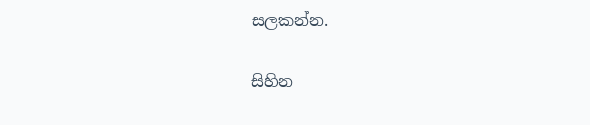සලකන්න.

සිහින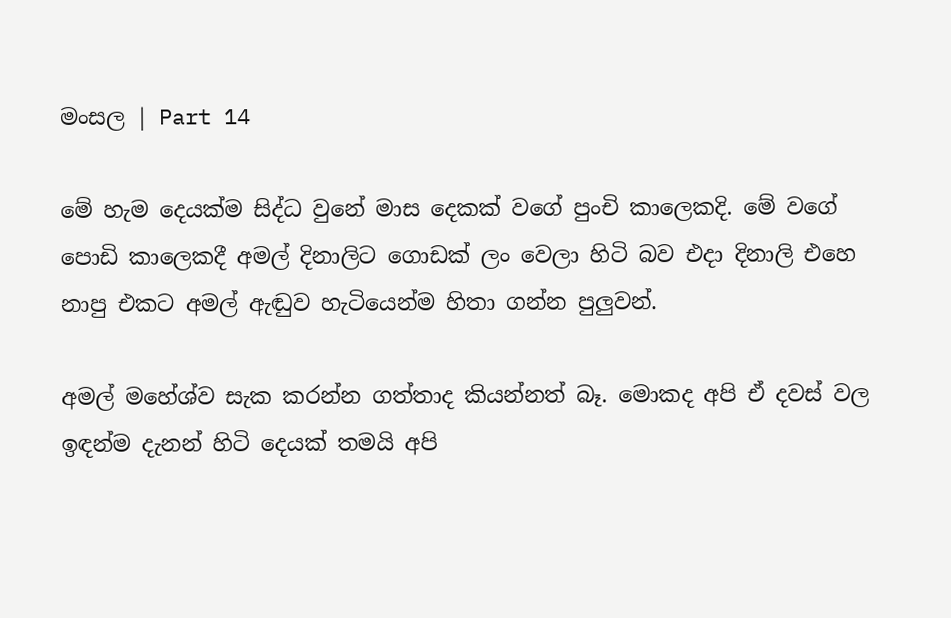මංසල | Part 14

මේ හැම දෙයක්ම සිද්ධ වුනේ මාස දෙකක් වගේ පුංචි කාලෙකදි. මේ වගේ පොඩි කාලෙකදී අමල් දිනාලිට ගොඩක් ලං වෙලා හිටි බව එදා දිනාලි එහෙ නාපු එකට අමල් ඇඬුව හැටියෙන්ම හිතා ගන්න පුලුවන්.

අමල් මහේශ්ව සැක කරන්න ගත්තාද කියන්නත් බෑ. මොකද අපි ඒ දවස් වල ඉඳන්ම දැනන් හිටි දෙයක් තමයි අපි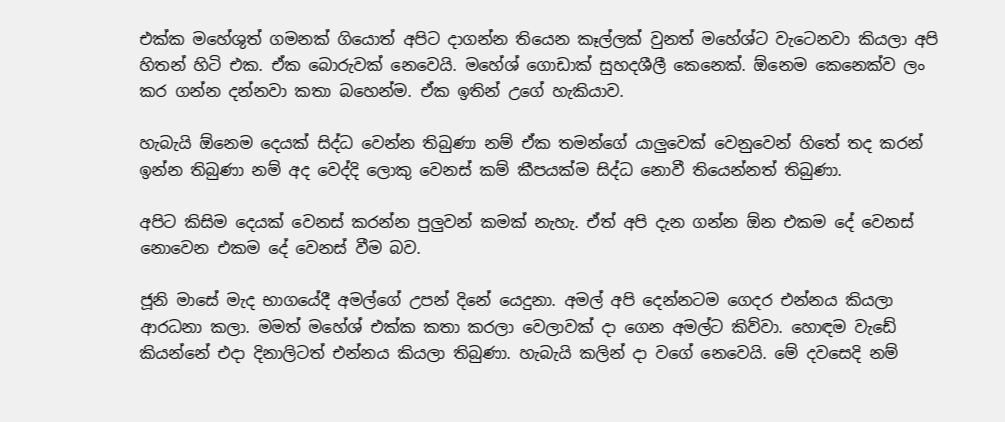එක්ක මහේශුත් ගමනක් ගියොත් අපිට දාගන්න තියෙන කෑල්ලක් වුනත් මහේශ්ට වැටෙනවා කියලා අපි හිතන් හිටි එක. ඒක බොරුවක් නෙවෙයි. මහේශ් ගොඩාක් සුහදශීලී කෙනෙක්. ඕනෙම කෙනෙක්ව ලං කර ගන්න දන්නවා කතා බහෙන්ම. ඒක ඉතින් උගේ හැකියාව.

හැබැයි ඕනෙම දෙයක් සිද්ධ වෙන්න තිබුණා නම් ඒක තමන්ගේ යාලුවෙක් වෙනුවෙන් හිතේ තද කරන් ඉන්න තිබුණා නම් අද වෙද්දි ලොකු වෙනස් කම් කීපයක්ම සිද්ධ නොවී තියෙන්නත් තිබුණා.

අපිට කිසිම දෙයක් වෙනස් කරන්න පුලුවන් කමක් නැහැ. ඒත් අපි දැන ගන්න ඕන එකම දේ වෙනස් නොවෙන එකම දේ වෙනස් වීම බව.

ජූනි මාසේ මැද භාගයේදී අමල්ගේ උපන් දිනේ යෙදුනා. අමල් අපි දෙන්නටම ගෙදර එන්නය කියලා ආරධනා කලා. මමත් මහේශ් එක්ක කතා කරලා වෙලාවක් දා ගෙන අමල්ට කිව්වා. හොඳම වැඩේ කියන්නේ එදා දිනාලිටත් එන්නය කියලා තිබුණා. හැබැයි කලින් දා වගේ නෙවෙයි. මේ දවසෙදි නම්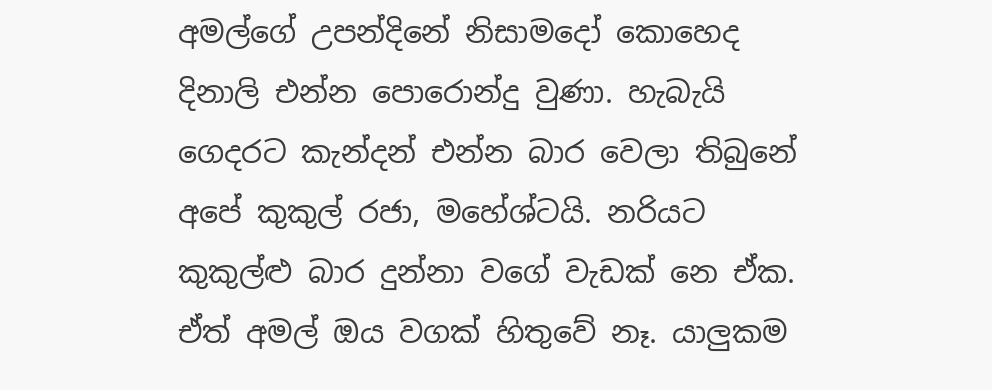අමල්ගේ උපන්දිනේ නිසාමදෝ කොහෙද දිනාලි එන්න පොරොන්දු වුණා. හැබැයි ගෙදරට කැන්දන් එන්න බාර වෙලා තිබුනේ අපේ කුකුල් රජා, මහේශ්ටයි. නරියට කුකුල්ළු බාර දුන්නා වගේ වැඩක් නෙ ඒක. ඒත් අමල් ඔය වගක් හිතුවේ නෑ. යාලුකම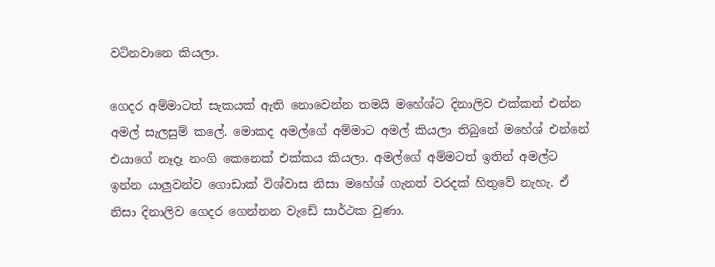වටිනවානෙ කියලා.

ගෙදර අම්මාටත් සැකයක් ඇති නොවෙන්න තමයි මහේශ්ට දිනාලිව එක්කන් එන්න අමල් සැලසුම් කලේ. මොකද අමල්ගේ අම්මාට අමල් කියලා තිබුනේ මහේශ් එන්නේ එයාගේ නෑදෑ නංගි කෙනෙක් එක්කය කියලා. අමල්ගේ අම්මටත් ඉතින් අමල්ට ඉන්න යාලුවන්ව ගොඩාක් විශ්වාස නිසා මහේශ් ගැනත් වරදක් හිතුවේ නැහැ. ඒ නිසා දිනාලිව ගෙදර ගෙන්නන වැඩේ සාර්ථක වුණා.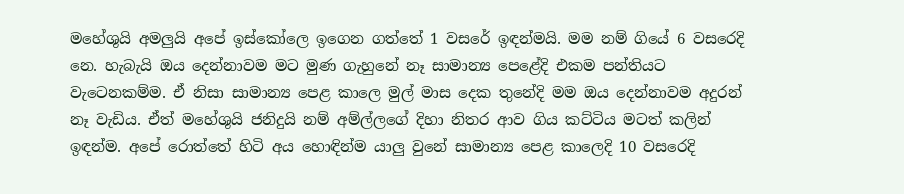මහේශුයි අමලුයි අපේ ඉස්කෝලෙ ඉගෙන ගත්තේ 1 වසරේ ඉඳන්මයි. මම නම් ගියේ 6 වසරෙදි නෙ. හැබැයි ඔය දෙන්නාවම මට මුණ ගැහුනේ නෑ සාමාන්‍ය පෙළේදි එකම පන්තියට වැටෙනකම්ම. ඒ නිසා සාමාන්‍ය පෙළ කාලෙ මුල් මාස දෙක තුනේදි මම ඔය දෙන්නාවම අදුරන් නෑ වැඩිය. ඒත් මහේශුයි ජනිදුයි නම් අම්ල්ලගේ දිහා නිතර ආව ගිය කට්ටිය මටත් කලින් ඉඳන්ම. අපේ රොත්තේ හිටි අය හොඳින්ම යාලු වුනේ සාමාන්‍ය පෙළ කාලෙදි 10 වසරෙදි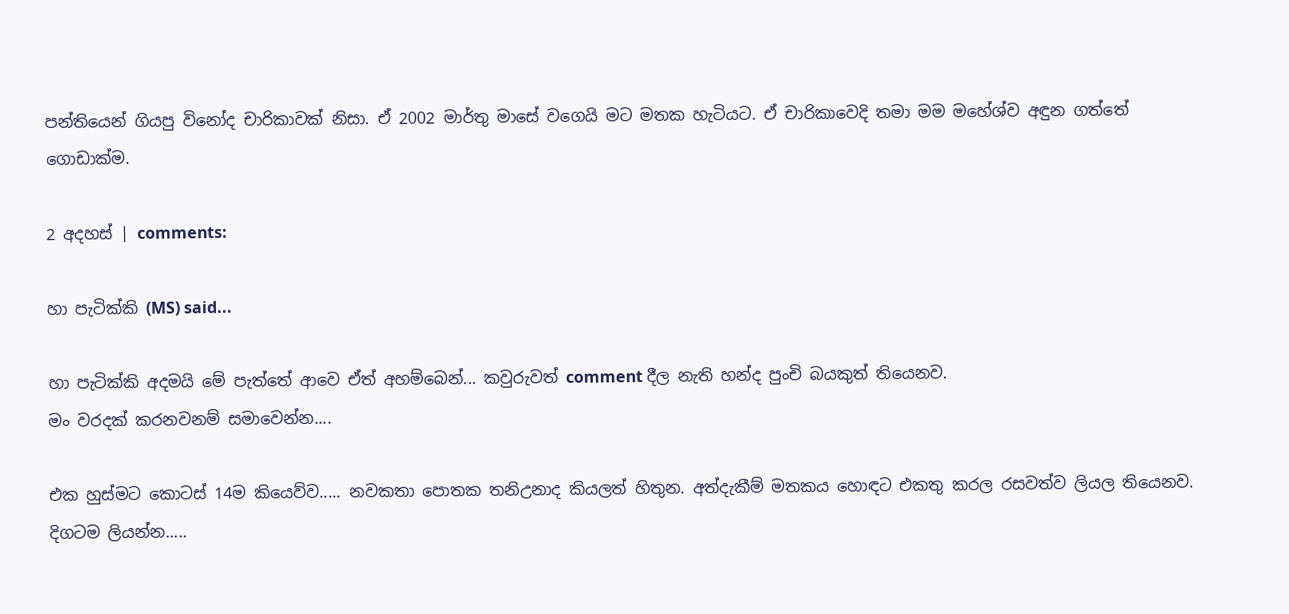පන්තියෙන් ගියපු විනෝද චාරිකාවක් නිසා. ඒ 2002 මාර්තු මාසේ වගෙයි මට මතක හැටියට. ඒ චාරිකාවෙදි තමා මම මහේශ්ව අඳුන ගත්තේ ගොඩාක්ම.

2 අදහස් | comments:

හා පැටික්කි (MS) said...

හා පැටික්කි අදමයි මේ පැත්තේ ආවෙ ඒත් අහම්බෙන්... කවුරුවත් comment දීල නැති හන්ද පුංචි බයකුත් තියෙනව.
මං වරදක් කරනවනම් සමාවෙන්න....

එක හුස්මට කොටස් 14ම කියෙව්ව..... නවකතා පොතක තනිඋනාද කියලත් හිතුන. අත්දැකීම් මතකය හොඳට එකතු කරල රසවත්ව ලියල තියෙනව. දිගටම ලියන්න.....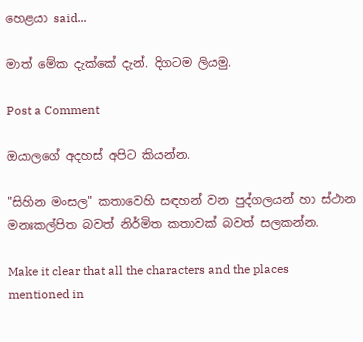හෙළයා said...

මාත් මේක දැක්කේ දැන්. දිගටම ලියමු.

Post a Comment

ඔයාලගේ අදහස් අපිට කියන්න.

"සිහින මංසල" කතාවෙහි සඳහන් වන පුද්ගලයන් හා ස්ථාන මනඃකල්පිත බවත් නිර්මිත කතාවක් බවත් සලකන්න.

Make it clear that all the characters and the places mentioned in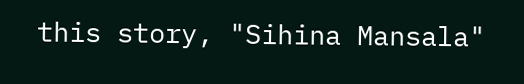this story, "Sihina Mansala"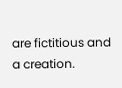are fictitious and a creation.